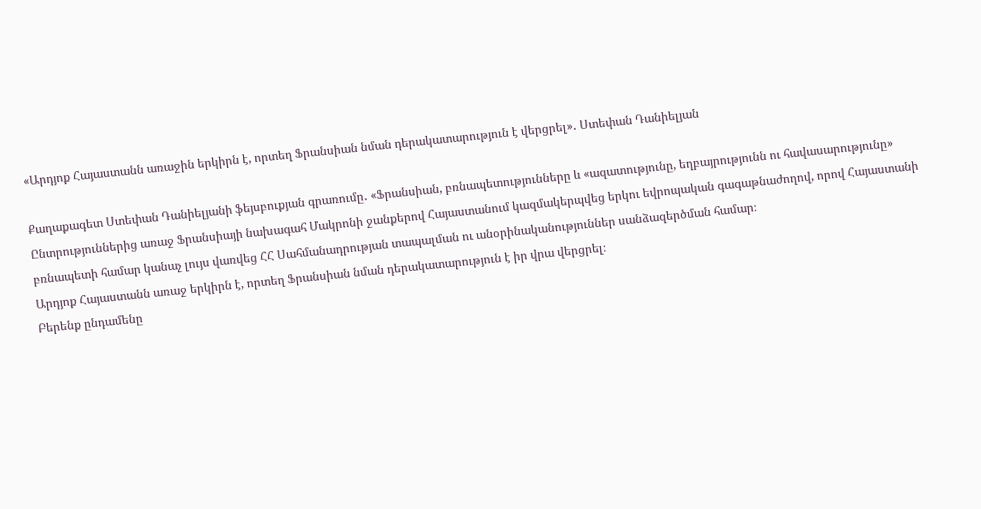«Արդյոք Հայաստանն առաջին երկիրն է, որտեղ Ֆրանսիան նման դերակատարություն է վերցրել»․ Ստեփան Դանիելյան

Քաղաքագետ Ստեփան Դանիելյանի ֆեյսբուքյան գրառումը․ «Ֆրանսիան, բռնապետությունները և «ազատությունը, եղբայրությունն ու հավասարությունը»
Ընտրություններից առաջ Ֆրանսիայի նախագահ Մակրոնի ջանքերով Հայաստանում կազմակերպվեց երկու եվրոպական գագաթնաժողով, որով Հայաստանի բռնապետի համար կանաչ լույս վառվեց ՀՀ Սահմանադրության տապալման ու անօրինականություններ սանձազերծման համար։
Արդյոք Հայաստանն առաջ երկիրն է, որտեղ Ֆրանսիան նման դերակատարություն է իր վրա վերցրել։
Բերենք ընդամենը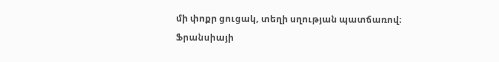մի փոքր ցուցակ, տեղի սղության պատճառով։
Ֆրանսիայի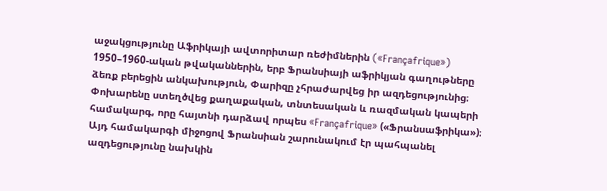աջակցությունը Աֆրիկայի ավտորիտար ռեժիմներին («Françafrique»)
1950–1960-ական թվականներին, երբ Ֆրանսիայի աֆրիկյան գաղութները ձեռք բերեցին անկախություն, Փարիզը չհրաժարվեց իր ազդեցությունից։ Փոխարենը ստեղծվեց քաղաքական, տնտեսական և ռազմական կապերի համակարգ, որը հայտնի դարձավ որպես «Françafrique» («Ֆրանսաֆրիկա»)։ Այդ համակարգի միջոցով Ֆրանսիան շարունակում էր պահպանել ազդեցությունը նախկին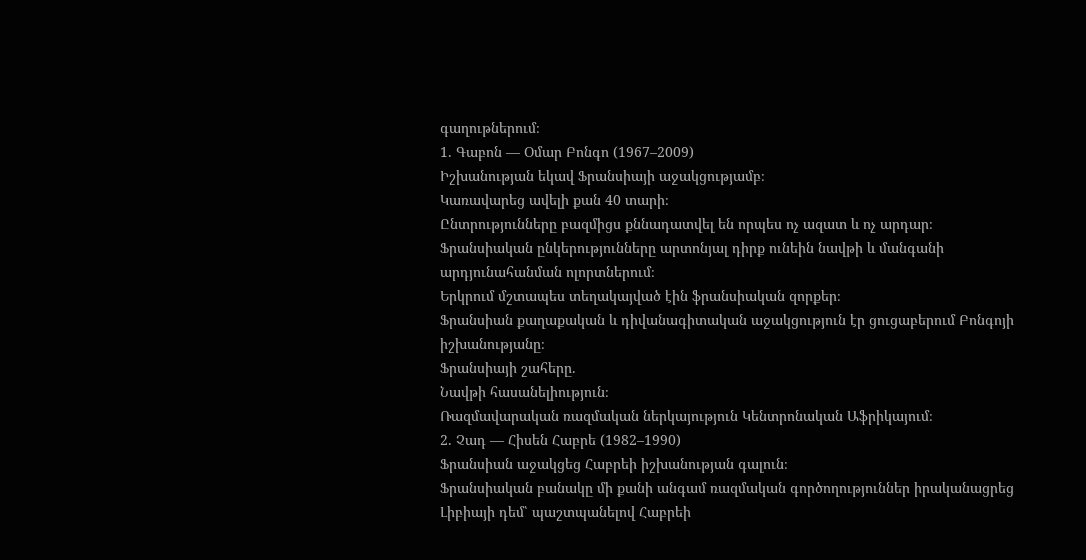գաղութներում։
1. Գաբոն — Օմար Բոնգո (1967–2009)
Իշխանության եկավ Ֆրանսիայի աջակցությամբ։
Կառավարեց ավելի քան 40 տարի։
Ընտրությունները բազմիցս քննադատվել են որպես ոչ ազատ և ոչ արդար։
Ֆրանսիական ընկերությունները արտոնյալ դիրք ունեին նավթի և մանգանի արդյունահանման ոլորտներում։
Երկրում մշտապես տեղակայված էին ֆրանսիական զորքեր։
Ֆրանսիան քաղաքական և դիվանագիտական աջակցություն էր ցուցաբերում Բոնգոյի իշխանությանը։
Ֆրանսիայի շահերը.
Նավթի հասանելիություն։
Ռազմավարական ռազմական ներկայություն Կենտրոնական Աֆրիկայում։
2. Չադ — Հիսեն Հաբրե (1982–1990)
Ֆրանսիան աջակցեց Հաբրեի իշխանության գալուն։
Ֆրանսիական բանակը մի քանի անգամ ռազմական գործողություններ իրականացրեց Լիբիայի դեմ՝ պաշտպանելով Հաբրեի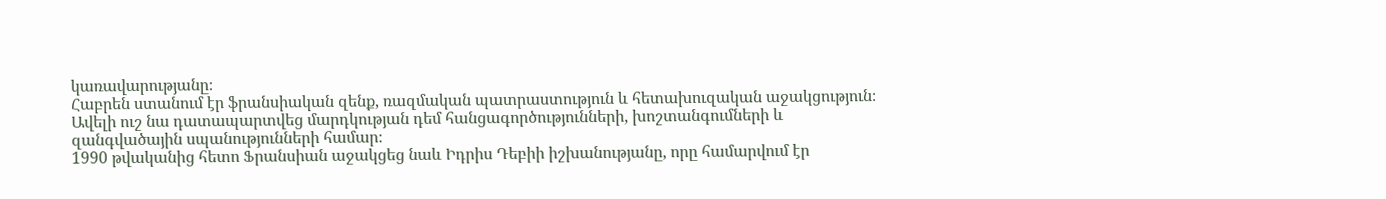կառավարությանը։
Հաբրեն ստանում էր ֆրանսիական զենք, ռազմական պատրաստություն և հետախուզական աջակցություն։
Ավելի ուշ նա դատապարտվեց մարդկության դեմ հանցագործությունների, խոշտանգումների և զանգվածային սպանությունների համար։
1990 թվականից հետո Ֆրանսիան աջակցեց նաև Իդրիս Դեբիի իշխանությանը, որը համարվում էր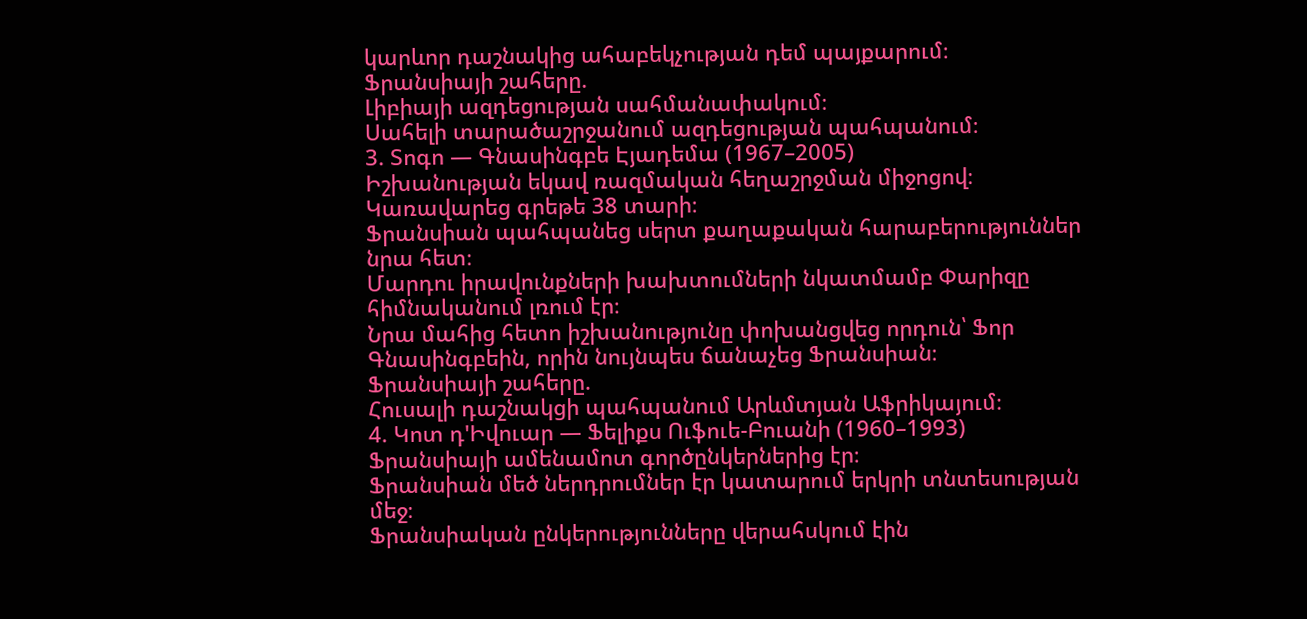կարևոր դաշնակից ահաբեկչության դեմ պայքարում։
Ֆրանսիայի շահերը.
Լիբիայի ազդեցության սահմանափակում։
Սահելի տարածաշրջանում ազդեցության պահպանում։
3. Տոգո — Գնասինգբե Էյադեմա (1967–2005)
Իշխանության եկավ ռազմական հեղաշրջման միջոցով։
Կառավարեց գրեթե 38 տարի։
Ֆրանսիան պահպանեց սերտ քաղաքական հարաբերություններ նրա հետ։
Մարդու իրավունքների խախտումների նկատմամբ Փարիզը հիմնականում լռում էր։
Նրա մահից հետո իշխանությունը փոխանցվեց որդուն՝ Ֆոր Գնասինգբեին, որին նույնպես ճանաչեց Ֆրանսիան։
Ֆրանսիայի շահերը.
Հուսալի դաշնակցի պահպանում Արևմտյան Աֆրիկայում։
4. Կոտ դ'Իվուար — Ֆելիքս Ուֆուե-Բուանի (1960–1993)
Ֆրանսիայի ամենամոտ գործընկերներից էր։
Ֆրանսիան մեծ ներդրումներ էր կատարում երկրի տնտեսության մեջ։
Ֆրանսիական ընկերությունները վերահսկում էին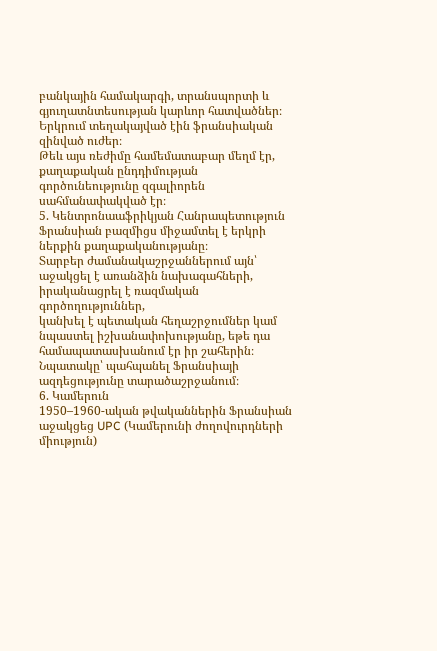բանկային համակարգի, տրանսպորտի և գյուղատնտեսության կարևոր հատվածներ։
Երկրում տեղակայված էին ֆրանսիական զինված ուժեր։
Թեև այս ռեժիմը համեմատաբար մեղմ էր, քաղաքական ընդդիմության գործունեությունը զգալիորեն սահմանափակված էր։
5. Կենտրոնաաֆրիկյան Հանրապետություն
Ֆրանսիան բազմիցս միջամտել է երկրի ներքին քաղաքականությանը։
Տարբեր ժամանակաշրջաններում այն՝
աջակցել է առանձին նախագահների,
իրականացրել է ռազմական գործողություններ,
կանխել է պետական հեղաշրջումներ կամ նպաստել իշխանափոխությանը, եթե դա համապատասխանում էր իր շահերին։
Նպատակը՝ պահպանել Ֆրանսիայի ազդեցությունը տարածաշրջանում։
6. Կամերուն
1950–1960-ական թվականներին Ֆրանսիան աջակցեց UPC (Կամերունի ժողովուրդների միություն)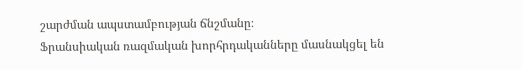շարժման ապստամբության ճնշմանը։
Ֆրանսիական ռազմական խորհրդականները մասնակցել են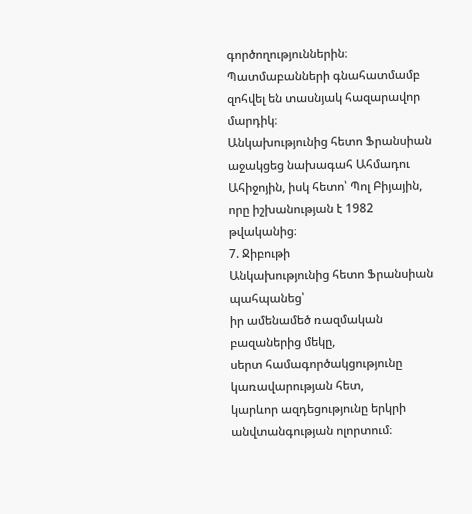գործողություններին։
Պատմաբանների գնահատմամբ զոհվել են տասնյակ հազարավոր մարդիկ։
Անկախությունից հետո Ֆրանսիան աջակցեց նախագահ Ահմադու Ահիջոյին, իսկ հետո՝ Պոլ Բիյային, որը իշխանության է 1982 թվականից։
7. Ջիբութի
Անկախությունից հետո Ֆրանսիան պահպանեց՝
իր ամենամեծ ռազմական բազաներից մեկը,
սերտ համագործակցությունը կառավարության հետ,
կարևոր ազդեցությունը երկրի անվտանգության ոլորտում։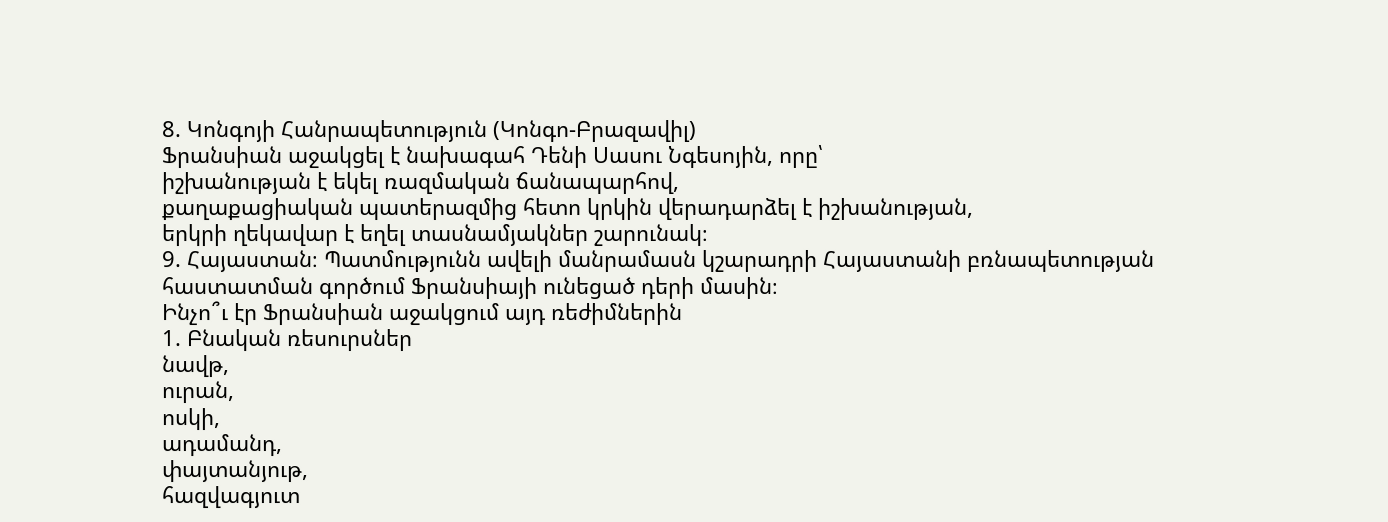8. Կոնգոյի Հանրապետություն (Կոնգո-Բրազավիլ)
Ֆրանսիան աջակցել է նախագահ Դենի Սասու Նգեսոյին, որը՝
իշխանության է եկել ռազմական ճանապարհով,
քաղաքացիական պատերազմից հետո կրկին վերադարձել է իշխանության,
երկրի ղեկավար է եղել տասնամյակներ շարունակ։
9. Հայաստան։ Պատմությունն ավելի մանրամասն կշարադրի Հայաստանի բռնապետության հաստատման գործում Ֆրանսիայի ունեցած դերի մասին։
Ինչո՞ւ էր Ֆրանսիան աջակցում այդ ռեժիմներին
1. Բնական ռեսուրսներ
նավթ,
ուրան,
ոսկի,
ադամանդ,
փայտանյութ,
հազվագյուտ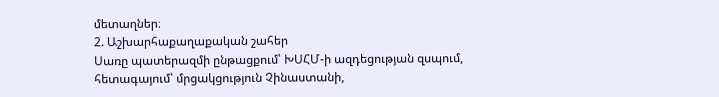մետաղներ։
2. Աշխարհաքաղաքական շահեր
Սառը պատերազմի ընթացքում՝ ԽՍՀՄ-ի ազդեցության զսպում,
հետագայում՝ մրցակցություն Չինաստանի,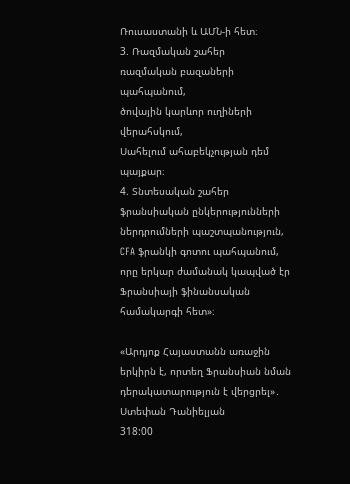Ռուսաստանի և ԱՄՆ-ի հետ։
3. Ռազմական շահեր
ռազմական բազաների պահպանում,
ծովային կարևոր ուղիների վերահսկում,
Սահելում ահաբեկչության դեմ պայքար։
4. Տնտեսական շահեր
ֆրանսիական ընկերությունների ներդրումների պաշտպանություն,
CFA ֆրանկի գոտու պահպանում, որը երկար ժամանակ կապված էր Ֆրանսիայի ֆինանսական համակարգի հետ»։

«Արդյոք Հայաստանն առաջին երկիրն է, որտեղ Ֆրանսիան նման դերակատարություն է վերցրել»․ Ստեփան Դանիելյան
318:00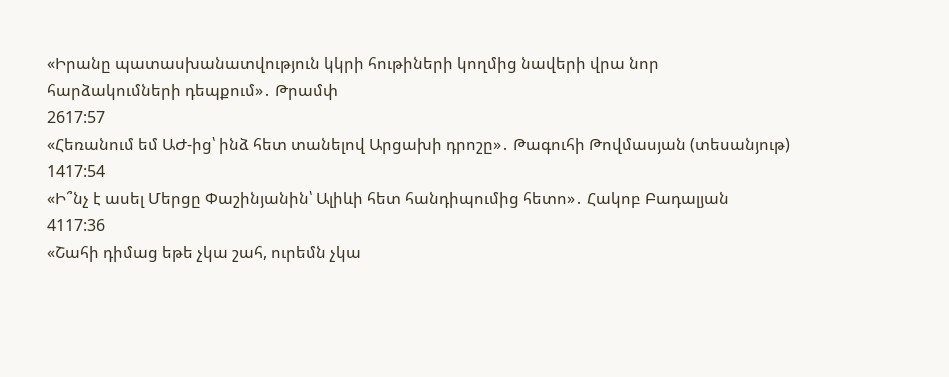«Իրանը պատասխանատվություն կկրի հութիների կողմից նավերի վրա նոր հարձակումների դեպքում»․ Թրամփ
2617:57
«Հեռանում եմ ԱԺ-ից՝ ինձ հետ տանելով Արցախի դրոշը»․ Թագուհի Թովմասյան (տեսանյութ)
1417:54
«Ի՞նչ է ասել Մերցը Փաշինյանին՝ Ալիևի հետ հանդիպումից հետո»․ Հակոբ Բադալյան
4117:36
«Շահի դիմաց եթե չկա շահ, ուրեմն չկա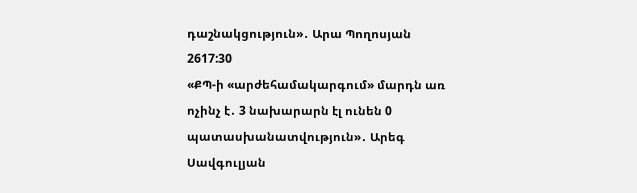դաշնակցություն»․ Արա Պողոսյան
2617:30
«ՔՊ-ի «արժեհամակարգում» մարդն առ ոչինչ է․ 3 նախարարն էլ ունեն 0 պատասխանատվություն»․ Արեգ Սավգուլյան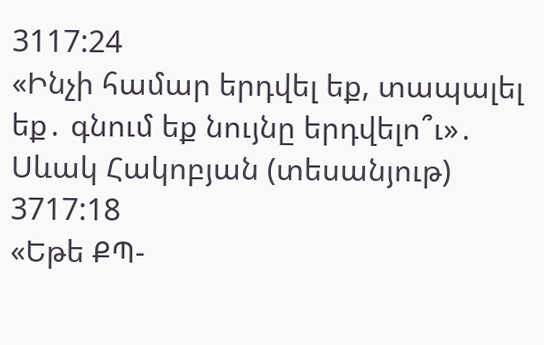3117:24
«Ինչի համար երդվել եք, տապալել եք․ գնում եք նույնը երդվելո՞ւ»․ Սևակ Հակոբյան (տեսանյութ)
3717:18
«Եթե ՔՊ-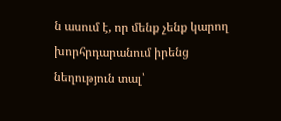ն ասում է, որ մենք չենք կարող խորհրդարանում իրենց նեղություն տալ՝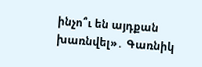ինչո՞ւ են այդքան խառնվել»․ Գառնիկ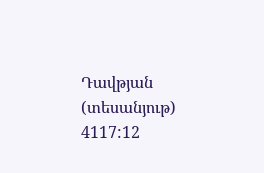Դավթյան (տեսանյութ)
4117:12